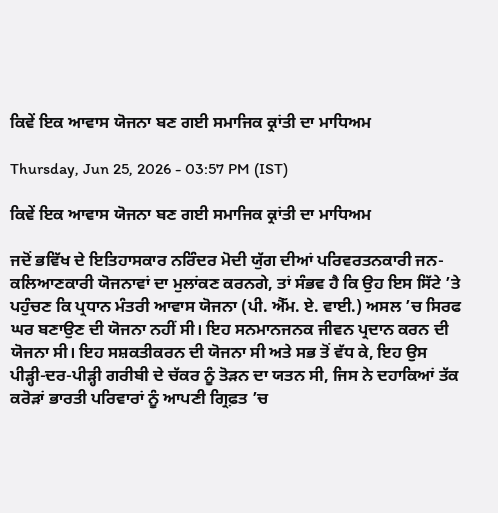ਕਿਵੇਂ ਇਕ ਆਵਾਸ ਯੋਜਨਾ ਬਣ ਗਈ ਸਮਾਜਿਕ ਕ੍ਰਾਂਤੀ ਦਾ ਮਾਧਿਅਮ

Thursday, Jun 25, 2026 - 03:57 PM (IST)

ਕਿਵੇਂ ਇਕ ਆਵਾਸ ਯੋਜਨਾ ਬਣ ਗਈ ਸਮਾਜਿਕ ਕ੍ਰਾਂਤੀ ਦਾ ਮਾਧਿਅਮ

ਜਦੋਂ ਭਵਿੱਖ ਦੇ ਇਤਿਹਾਸਕਾਰ ਨਰਿੰਦਰ ਮੋਦੀ ਯੁੱਗ ਦੀਆਂ ਪਰਿਵਰਤਨਕਾਰੀ ਜਨ-ਕਲਿਆਣਕਾਰੀ ਯੋਜਨਾਵਾਂ ਦਾ ਮੁਲਾਂਕਣ ਕਰਨਗੇ, ਤਾਂ ਸੰਭਵ ਹੈ ਕਿ ਉਹ ਇਸ ਸਿੱਟੇ ’ਤੇ ਪਹੁੰਚਣ ਕਿ ਪ੍ਰਧਾਨ ਮੰਤਰੀ ਆਵਾਸ ਯੋਜਨਾ (ਪੀ. ਐੱਮ. ਏ. ਵਾਈ.) ਅਸਲ ’ਚ ਸਿਰਫ ਘਰ ਬਣਾਉਣ ਦੀ ਯੋਜਨਾ ਨਹੀਂ ਸੀ। ਇਹ ਸਨਮਾਨਜਨਕ ਜੀਵਨ ਪ੍ਰਦਾਨ ਕਰਨ ਦੀ ਯੋਜਨਾ ਸੀ। ਇਹ ਸਸ਼ਕਤੀਕਰਨ ਦੀ ਯੋਜਨਾ ਸੀ ਅਤੇ ਸਭ ਤੋਂ ਵੱਧ ਕੇ, ਇਹ ਉਸ ਪੀੜ੍ਹੀ-ਦਰ-ਪੀੜ੍ਹੀ ਗਰੀਬੀ ਦੇ ਚੱਕਰ ਨੂੰ ਤੋੜਨ ਦਾ ਯਤਨ ਸੀ, ਜਿਸ ਨੇ ਦਹਾਕਿਆਂ ਤੱਕ ਕਰੋੜਾਂ ਭਾਰਤੀ ਪਰਿਵਾਰਾਂ ਨੂੰ ਆਪਣੀ ਗ੍ਰਿਫ਼ਤ ’ਚ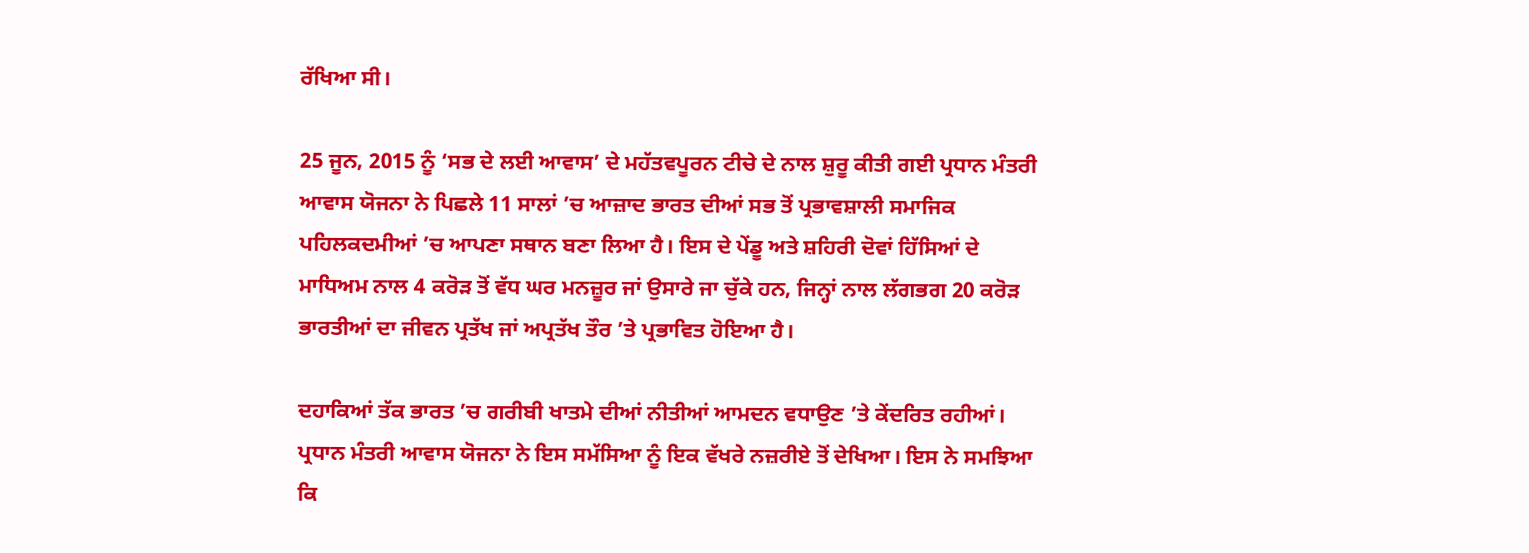ਰੱਖਿਆ ਸੀ।

25 ਜੂਨ, 2015 ਨੂੰ ‘ਸਭ ਦੇ ਲਈ ਆਵਾਸ’ ਦੇ ਮਹੱਤਵਪੂਰਨ ਟੀਚੇ ਦੇ ਨਾਲ ਸ਼ੁਰੂ ਕੀਤੀ ਗਈ ਪ੍ਰਧਾਨ ਮੰਤਰੀ ਆਵਾਸ ਯੋਜਨਾ ਨੇ ਪਿਛਲੇ 11 ਸਾਲਾਂ ’ਚ ਆਜ਼ਾਦ ਭਾਰਤ ਦੀਆਂ ਸਭ ਤੋਂ ਪ੍ਰਭਾਵਸ਼ਾਲੀ ਸਮਾਜਿਕ ਪਹਿਲਕਦਮੀਆਂ ’ਚ ਆਪਣਾ ਸਥਾਨ ਬਣਾ ਲਿਆ ਹੈ। ਇਸ ਦੇ ਪੇਂਡੂ ਅਤੇ ਸ਼ਹਿਰੀ ਦੋਵਾਂ ਹਿੱਸਿਆਂ ਦੇ ਮਾਧਿਅਮ ਨਾਲ 4 ਕਰੋੜ ਤੋਂ ਵੱਧ ਘਰ ਮਨਜ਼ੂਰ ਜਾਂ ਉਸਾਰੇ ਜਾ ਚੁੱਕੇ ਹਨ, ਜਿਨ੍ਹਾਂ ਨਾਲ ਲੱਗਭਗ 20 ਕਰੋੜ ਭਾਰਤੀਆਂ ਦਾ ਜੀਵਨ ਪ੍ਰਤੱਖ ਜਾਂ ਅਪ੍ਰਤੱਖ ਤੌਰ ’ਤੇ ਪ੍ਰਭਾਵਿਤ ਹੋਇਆ ਹੈ।

ਦਹਾਕਿਆਂ ਤੱਕ ਭਾਰਤ ’ਚ ਗਰੀਬੀ ਖਾਤਮੇ ਦੀਆਂ ਨੀਤੀਆਂ ਆਮਦਨ ਵਧਾਉਣ ’ਤੇ ਕੇਂਦਰਿਤ ਰਹੀਆਂ। ਪ੍ਰਧਾਨ ਮੰਤਰੀ ਆਵਾਸ ਯੋਜਨਾ ਨੇ ਇਸ ਸਮੱਸਿਆ ਨੂੰ ਇਕ ਵੱਖਰੇ ਨਜ਼ਰੀਏ ਤੋਂ ਦੇਖਿਆ। ਇਸ ਨੇ ਸਮਝਿਆ ਕਿ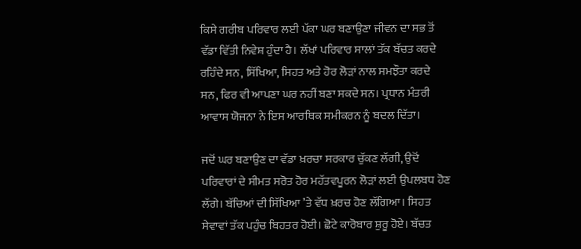ਕਿਸੇ ਗਰੀਬ ਪਰਿਵਾਰ ਲਈ ਪੱਕਾ ਘਰ ਬਣਾਉਣਾ ਜੀਵਨ ਦਾ ਸਭ ਤੋਂ ਵੱਡਾ ਵਿੱਤੀ ਨਿਵੇਸ਼ ਹੁੰਦਾ ਹੈ। ਲੱਖਾਂ ਪਰਿਵਾਰ ਸਾਲਾਂ ਤੱਕ ਬੱਚਤ ਕਰਦੇ ਰਹਿੰਦੇ ਸਨ, ਸਿੱਖਿਆ, ਸਿਹਤ ਅਤੇ ਹੋਰ ਲੋੜਾਂ ਨਾਲ ਸਮਝੌਤਾ ਕਰਦੇ ਸਨ, ਫਿਰ ਵੀ ਆਪਣਾ ਘਰ ਨਹੀਂ ਬਣਾ ਸਕਦੇ ਸਨ। ਪ੍ਰਧਾਨ ਮੰਤਰੀ ਆਵਾਸ ਯੋਜਨਾ ਨੇ ਇਸ ਆਰਥਿਕ ਸਮੀਕਰਨ ਨੂੰ ਬਦਲ ਦਿੱਤਾ।

ਜਦੋਂ ਘਰ ਬਣਾਉਣ ਦਾ ਵੱਡਾ ਖ਼ਰਚਾ ਸਰਕਾਰ ਚੁੱਕਣ ਲੱਗੀ, ਉਦੋਂ ਪਰਿਵਾਰਾਂ ਦੇ ਸੀਮਤ ਸਰੋਤ ਹੋਰ ਮਹੱਤਵਪੂਰਨ ਲੋੜਾਂ ਲਈ ਉਪਲਬਧ ਹੋਣ ਲੱਗੇ। ਬੱਚਿਆਂ ਦੀ ਸਿੱਖਿਆ ’ਤੇ ਵੱਧ ਖ਼ਰਚ ਹੋਣ ਲੱਗਿਆ। ਸਿਹਤ ਸੇਵਾਵਾਂ ਤੱਕ ਪਹੁੰਚ ਬਿਹਤਰ ਹੋਈ। ਛੋਟੇ ਕਾਰੋਬਾਰ ਸ਼ੁਰੂ ਹੋਏ। ਬੱਚਤ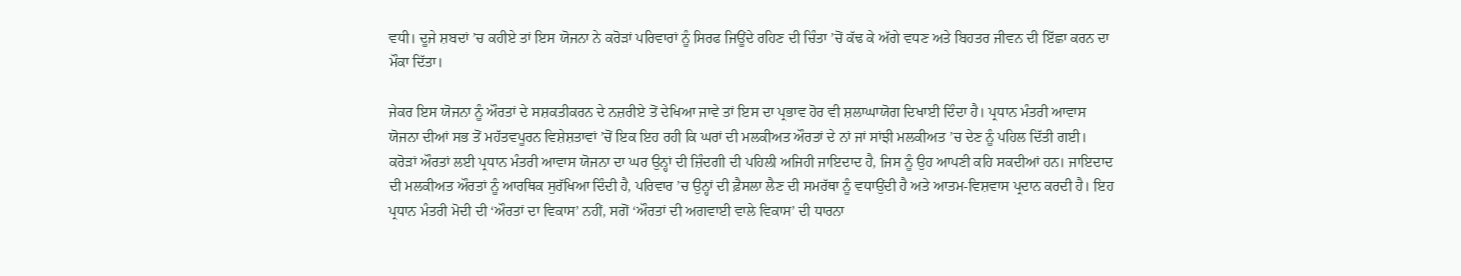ਵਧੀ। ਦੂਜੇ ਸ਼ਬਦਾਂ ’ਚ ਕਹੀਏ ਤਾਂ ਇਸ ਯੋਜਨਾ ਨੇ ਕਰੋੜਾਂ ਪਰਿਵਾਰਾਂ ਨੂੰ ਸਿਰਫ ਜਿਊਂਦੇ ਰਹਿਣ ਦੀ ਚਿੰਤਾ ’ਚੋਂ ਕੱਢ ਕੇ ਅੱਗੇ ਵਧਣ ਅਤੇ ਬਿਹਤਰ ਜੀਵਨ ਦੀ ਇੱਛਾ ਕਰਨ ਦਾ ਮੌਕਾ ਦਿੱਤਾ।

ਜੇਕਰ ਇਸ ਯੋਜਨਾ ਨੂੰ ਔਰਤਾਂ ਦੇ ਸਸ਼ਕਤੀਕਰਨ ਦੇ ਨਜ਼ਰੀਏ ਤੋਂ ਦੇਖਿਆ ਜਾਵੇ ਤਾਂ ਇਸ ਦਾ ਪ੍ਰਭਾਵ ਹੋਰ ਵੀ ਸ਼ਲਾਘਾਯੋਗ ਦਿਖਾਈ ਦਿੰਦਾ ਹੈ। ਪ੍ਰਧਾਨ ਮੰਤਰੀ ਆਵਾਸ ਯੋਜਨਾ ਦੀਆਂ ਸਭ ਤੋਂ ਮਹੱਤਵਪੂਰਨ ਵਿਸ਼ੇਸ਼ਤਾਵਾਂ ’ਚੋਂ ਇਕ ਇਹ ਰਹੀ ਕਿ ਘਰਾਂ ਦੀ ਮਲਕੀਅਤ ਔਰਤਾਂ ਦੇ ਨਾਂ ਜਾਂ ਸਾਂਝੀ ਮਲਕੀਅਤ ’ਚ ਦੇਣ ਨੂੰ ਪਹਿਲ ਦਿੱਤੀ ਗਈ। ਕਰੋੜਾਂ ਔਰਤਾਂ ਲਈ ਪ੍ਰਧਾਨ ਮੰਤਰੀ ਆਵਾਸ ਯੋਜਨਾ ਦਾ ਘਰ ਉਨ੍ਹਾਂ ਦੀ ਜ਼ਿੰਦਗੀ ਦੀ ਪਹਿਲੀ ਅਜਿਹੀ ਜਾਇਦਾਦ ਹੈ, ਜਿਸ ਨੂੰ ਉਹ ਆਪਣੀ ਕਹਿ ਸਕਦੀਆਂ ਹਨ। ਜਾਇਦਾਦ ਦੀ ਮਲਕੀਅਤ ਔਰਤਾਂ ਨੂੰ ਆਰਥਿਕ ਸੁਰੱਖਿਆ ਦਿੰਦੀ ਹੈ, ਪਰਿਵਾਰ ’ਚ ਉਨ੍ਹਾਂ ਦੀ ਫ਼ੈਸਲਾ ਲੈਣ ਦੀ ਸਮਰੱਥਾ ਨੂੰ ਵਧਾਉਂਦੀ ਹੈ ਅਤੇ ਆਤਮ-ਵਿਸ਼ਵਾਸ ਪ੍ਰਦਾਨ ਕਰਦੀ ਹੈ। ਇਹ ਪ੍ਰਧਾਨ ਮੰਤਰੀ ਮੋਦੀ ਦੀ ‘ਔਰਤਾਂ ਦਾ ਵਿਕਾਸ’ ਨਹੀਂ, ਸਗੋਂ ‘ਔਰਤਾਂ ਦੀ ਅਗਵਾਈ ਵਾਲੇ ਵਿਕਾਸ’ ਦੀ ਧਾਰਨਾ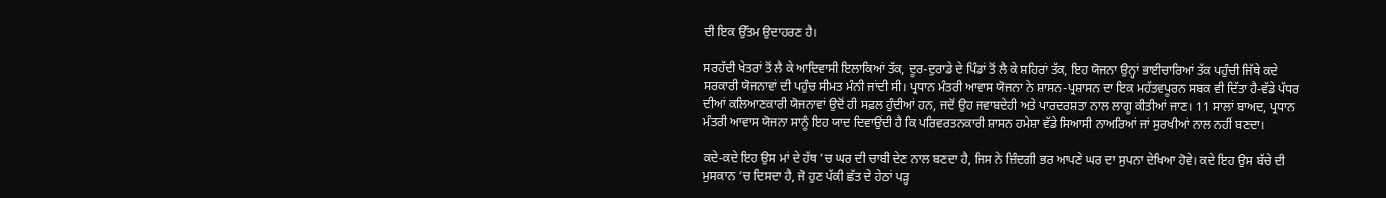ਦੀ ਇਕ ਉੱਤਮ ਉਦਾਹਰਣ ਹੈ।

ਸਰਹੱਦੀ ਖੇਤਰਾਂ ਤੋਂ ਲੈ ਕੇ ਆਦਿਵਾਸੀ ਇਲਾਕਿਆਂ ਤੱਕ, ਦੂਰ-ਦੁਰਾਡੇ ਦੇ ਪਿੰਡਾਂ ਤੋਂ ਲੈ ਕੇ ਸ਼ਹਿਰਾਂ ਤੱਕ, ਇਹ ਯੋਜਨਾ ਉਨ੍ਹਾਂ ਭਾਈਚਾਰਿਆਂ ਤੱਕ ਪਹੁੰਚੀ ਜਿੱਥੇ ਕਦੇ ਸਰਕਾਰੀ ਯੋਜਨਾਵਾਂ ਦੀ ਪਹੁੰਚ ਸੀਮਤ ਮੰਨੀ ਜਾਂਦੀ ਸੀ। ਪ੍ਰਧਾਨ ਮੰਤਰੀ ਆਵਾਸ ਯੋਜਨਾ ਨੇ ਸ਼ਾਸਨ-ਪ੍ਰਸ਼ਾਸਨ ਦਾ ਇਕ ਮਹੱਤਵਪੂਰਨ ਸਬਕ ਵੀ ਦਿੱਤਾ ਹੈ-ਵੱਡੇ ਪੱਧਰ ਦੀਆਂ ਕਲਿਆਣਕਾਰੀ ਯੋਜਨਾਵਾਂ ਉਦੋਂ ਹੀ ਸਫ਼ਲ ਹੁੰਦੀਆਂ ਹਨ, ਜਦੋਂ ਉਹ ਜਵਾਬਦੇਹੀ ਅਤੇ ਪਾਰਦਰਸ਼ਤਾ ਨਾਲ ਲਾਗੂ ਕੀਤੀਆਂ ਜਾਣ। 11 ਸਾਲਾਂ ਬਾਅਦ, ਪ੍ਰਧਾਨ ਮੰਤਰੀ ਆਵਾਸ ਯੋਜਨਾ ਸਾਨੂੰ ਇਹ ਯਾਦ ਦਿਵਾਉਂਦੀ ਹੈ ਕਿ ਪਰਿਵਰਤਨਕਾਰੀ ਸ਼ਾਸਨ ਹਮੇਸ਼ਾ ਵੱਡੇ ਸਿਆਸੀ ਨਾਅਰਿਆਂ ਜਾਂ ਸੁਰਖੀਆਂ ਨਾਲ ਨਹੀਂ ਬਣਦਾ।

ਕਦੇ-ਕਦੇ ਇਹ ਉਸ ਮਾਂ ਦੇ ਹੱਥ ’ਚ ਘਰ ਦੀ ਚਾਬੀ ਦੇਣ ਨਾਲ ਬਣਦਾ ਹੈ, ਜਿਸ ਨੇ ਜ਼ਿੰਦਗੀ ਭਰ ਆਪਣੇ ਘਰ ਦਾ ਸੁਪਨਾ ਦੇਖਿਆ ਹੋਵੇ। ਕਦੇ ਇਹ ਉਸ ਬੱਚੇ ਦੀ ਮੁਸਕਾਨ ’ਚ ਦਿਸਦਾ ਹੈ, ਜੋ ਹੁਣ ਪੱਕੀ ਛੱਤ ਦੇ ਹੇਠਾਂ ਪੜ੍ਹ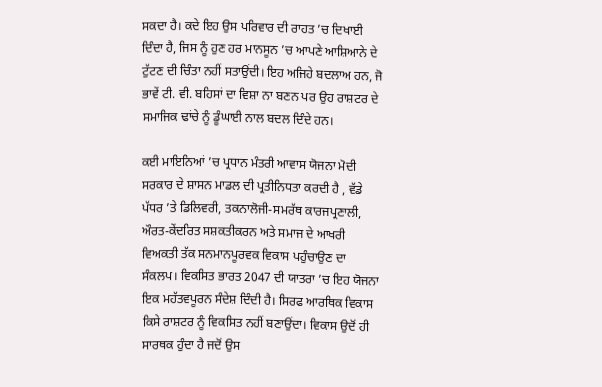ਸਕਦਾ ਹੈ। ਕਦੇ ਇਹ ਉਸ ਪਰਿਵਾਰ ਦੀ ਰਾਹਤ ’ਚ ਦਿਖਾਈ ਦਿੰਦਾ ਹੈ, ਜਿਸ ਨੂੰ ਹੁਣ ਹਰ ਮਾਨਸੂਨ ’ਚ ਆਪਣੇ ਆਸ਼ਿਆਨੇ ਦੇ ਟੁੱਟਣ ਦੀ ਚਿੰਤਾ ਨਹੀਂ ਸਤਾਉਂਦੀ। ਇਹ ਅਜਿਹੇ ਬਦਲਾਅ ਹਨ, ਜੋ ਭਾਵੇਂ ਟੀ. ਵੀ. ਬਹਿਸਾਂ ਦਾ ਵਿਸ਼ਾ ਨਾ ਬਣਨ ਪਰ ਉਹ ਰਾਸ਼ਟਰ ਦੇ ਸਮਾਜਿਕ ਢਾਂਚੇ ਨੂੰ ਡੂੰਘਾਈ ਨਾਲ ਬਦਲ ਦਿੰਦੇ ਹਨ।

ਕਈ ਮਾਇਨਿਆਂ ’ਚ ਪ੍ਰਧਾਨ ਮੰਤਰੀ ਆਵਾਸ ਯੋਜਨਾ ਮੋਦੀ ਸਰਕਾਰ ਦੇ ਸ਼ਾਸਨ ਮਾਡਲ ਦੀ ਪ੍ਰਤੀਨਿਧਤਾ ਕਰਦੀ ਹੈ , ਵੱਡੇ ਪੱਧਰ ’ਤੇ ਡਿਲਿਵਰੀ, ਤਕਨਾਲੋਜੀ-ਸਮਰੱਥ ਕਾਰਜਪ੍ਰਣਾਲੀ, ਔਰਤ-ਕੇਂਦਰਿਤ ਸਸ਼ਕਤੀਕਰਨ ਅਤੇ ਸਮਾਜ ਦੇ ਆਖਰੀ ਵਿਅਕਤੀ ਤੱਕ ਸਨਮਾਨਪੂਰਵਕ ਵਿਕਾਸ ਪਹੁੰਚਾਉਣ ਦਾ ਸੰਕਲਪ। ਵਿਕਸਿਤ ਭਾਰਤ 2047 ਦੀ ਯਾਤਰਾ ’ਚ ਇਹ ਯੋਜਨਾ ਇਕ ਮਹੱਤਵਪੂਰਨ ਸੰਦੇਸ਼ ਦਿੰਦੀ ਹੈ। ਸਿਰਫ ਆਰਥਿਕ ਵਿਕਾਸ ਕਿਸੇ ਰਾਸ਼ਟਰ ਨੂੰ ਵਿਕਸਿਤ ਨਹੀਂ ਬਣਾਉਂਦਾ। ਵਿਕਾਸ ਉਦੋਂ ਹੀ ਸਾਰਥਕ ਹੁੰਦਾ ਹੈ ਜਦੋਂ ਉਸ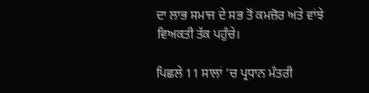ਦਾ ਲਾਭ ਸਮਾਜ ਦੇ ਸਭ ਤੋਂ ਕਮਜ਼ੋਰ ਅਤੇ ਵਾਂਝੇ ਵਿਅਕਤੀ ਤੱਕ ਪਹੁੰਚੇ।

ਪਿਛਲੇ 11 ਸਾਲਾਂ ’ਚ ਪ੍ਰਧਾਨ ਮੰਤਰੀ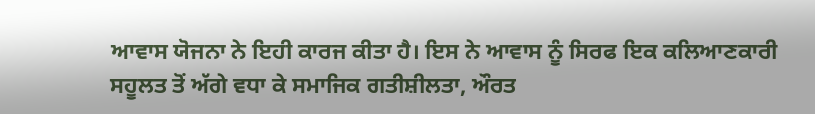ਆਵਾਸ ਯੋਜਨਾ ਨੇ ਇਹੀ ਕਾਰਜ ਕੀਤਾ ਹੈ। ਇਸ ਨੇ ਆਵਾਸ ਨੂੰ ਸਿਰਫ ਇਕ ਕਲਿਆਣਕਾਰੀ ਸਹੂਲਤ ਤੋਂ ਅੱਗੇ ਵਧਾ ਕੇ ਸਮਾਜਿਕ ਗਤੀਸ਼ੀਲਤਾ, ਔਰਤ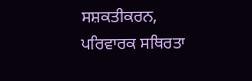ਸਸ਼ਕਤੀਕਰਨ, ਪਰਿਵਾਰਕ ਸਥਿਰਤਾ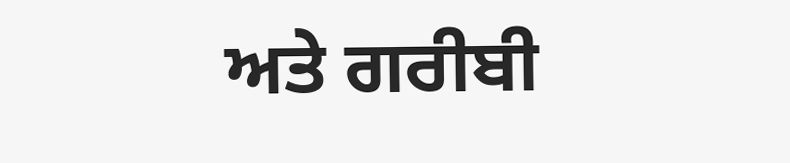ਅਤੇ ਗਰੀਬੀ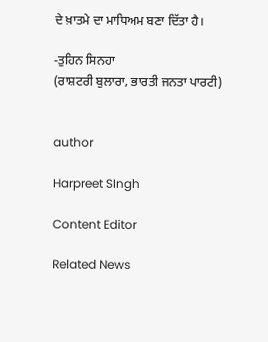ਦੇ ਖ਼ਾਤਮੇ ਦਾ ਮਾਧਿਅਮ ਬਣਾ ਦਿੱਤਾ ਹੈ।

-ਤੁਹਿਨ ਸਿਨਹਾ
(ਰਾਸ਼ਟਰੀ ਬੁਲਾਰਾ, ਭਾਰਤੀ ਜਨਤਾ ਪਾਰਟੀ)


author

Harpreet SIngh

Content Editor

Related News